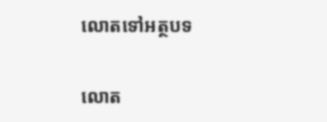លោតទៅអត្ថបទ

លោត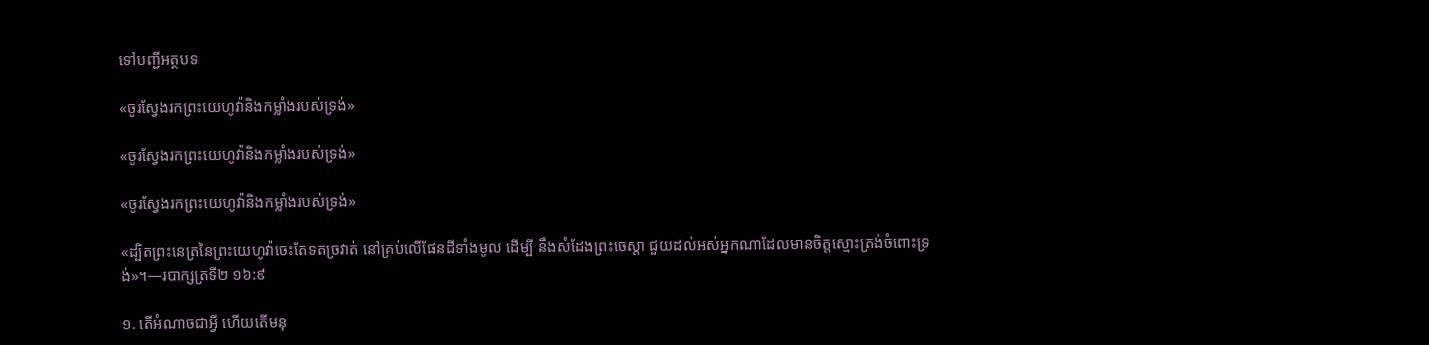ទៅបញ្ជីអត្ថបទ

«ចូរស្វែងរកព្រះយេហូវ៉ានិងកម្លាំងរបស់ទ្រង់»

«ចូរស្វែងរកព្រះយេហូវ៉ានិងកម្លាំងរបស់ទ្រង់»

«ចូរស្វែងរកព្រះយេហូវ៉ានិងកម្លាំងរបស់ទ្រង់»

«ដ្បិតព្រះនេត្រនៃព្រះយេហូវ៉ាចេះតែទតច្រវាត់ នៅគ្រប់លើផែនដីទាំងមូល ដើម្បី នឹងសំដែងព្រះចេស្ដា ជួយដល់អស់អ្នកណាដែលមានចិត្តស្មោះត្រង់ចំពោះទ្រង់»។—របាក្សត្រទី២ ១៦:៩

១. តើអំណាចជាអ្វី ហើយតើមនុ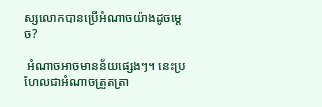ស្សលោកបានប្រើអំណាចយ៉ាងដូចម្ដេច?

 អំណាចអាចមានន័យផ្សេងៗ។ នេះប្រហែលជាអំណាចត្រួតត្រា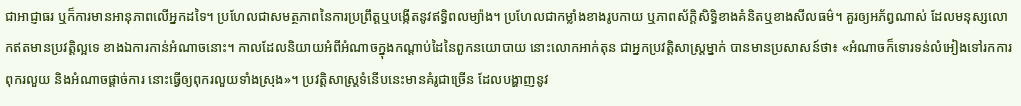ជាអាជ្ញាធរ ឬក៏ការមានអានុភាពលើអ្នកដទៃ។ ប្រហែលជាសមត្ថភាពនៃការប្រព្រឹត្តឬបង្កើតនូវឥទ្ធិពលម្យ៉ាង។ ប្រហែលជាកម្លាំងខាងរូបកាយ ឬភាពស័ក្ដិសិទ្ធិខាងគំនិតឬខាងសីលធម៌។ គួរឲ្យអភ័ព្វណាស់ ដែលមនុស្សលោកឥតមានប្រវត្ដិល្អទេ ខាងឯការកាន់អំណាចនោះ។ កាលដែលនិយាយអំពីអំណាចក្នុងកណ្ដាប់ដៃនៃពួកនយោបាយ នោះលោកអាក់តុន ជាអ្នកប្រវត្ដិសាស្ត្រម្នាក់ បានមានប្រសាសន៍ថា៖ «អំណាចក៏ទោរទន់លំអៀងទៅរកការពុករលួយ និងអំណាចផ្ដាច់ការ នោះធ្វើឲ្យពុករលួយទាំងស្រុង»។ ប្រវត្ដិសាស្ត្រទំនើបនេះមានគំរូជាច្រើន ដែលបង្ហាញនូវ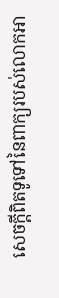សេចក្ដីពិតទូទៅនៃពាក្យរបស់លោកអា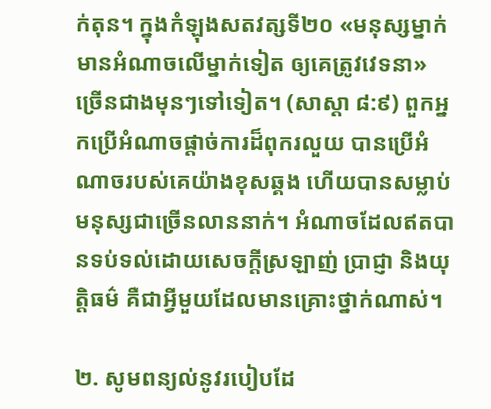ក់តុន។ ក្នុងកំឡុងសតវត្សទី២០ «មនុស្សម្នាក់ មានអំណាចលើម្នាក់ទៀត ឲ្យគេត្រូវវេទនា» ច្រើនជាងមុនៗទៅទៀត។ (សាស្ដា ៨:៩) ពួកអ្នកប្រើអំណាចផ្ដាច់ការដ៏ពុករលួយ បានប្រើអំណាចរបស់គេយ៉ាងខុសឆ្គង ហើយបានសម្លាប់មនុស្សជាច្រើនលាននាក់។ អំណាចដែលឥតបានទប់ទល់ដោយសេចក្ដីស្រឡាញ់ ប្រាជ្ញា និងយុត្ដិធម៌ គឺជាអ្វីមួយដែលមានគ្រោះថ្នាក់ណាស់។

២. សូមពន្យល់នូវរបៀបដែ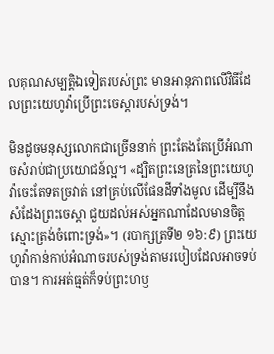លគុណសម្បត្ដិឯទៀតរបស់ព្រះ មានអានុភាពលើវិធីដែលព្រះយេហូវ៉ាប្រើព្រះចេស្ដារបស់ទ្រង់។

មិនដូចមនុស្សលោកជាច្រើននាក់ ព្រះតែងតែប្រើអំណាចសំរាប់ជាប្រយោជន៍ល្អ។ «ដ្បិតព្រះនេត្រនៃព្រះយេហូវ៉ាចេះតែទតច្រវាត់ នៅគ្រប់លើផែនដីទាំងមូល ដើម្បីនឹងសំដែងព្រះចេស្ដា ជួយដល់អស់អ្នកណាដែលមានចិត្តស្មោះត្រង់ចំពោះទ្រង់»។ (របាក្សត្រទី២ ១៦:៩) ព្រះយេហូវ៉ាកាន់កាប់អំណាចរបស់ទ្រង់តាមរបៀបដែលអាចទប់បាន។ ការអត់ធ្មត់ក៏ទប់ព្រះហឫ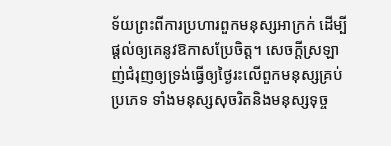ទ័យព្រះពីការប្រហារពួកមនុស្សអាក្រក់ ដើម្បីផ្ដល់ឲ្យគេនូវឱកាសប្រែចិត្ត។ សេចក្ដីស្រឡាញ់ជំរុញឲ្យទ្រង់ធ្វើឲ្យថ្ងៃរះលើពួកមនុស្សគ្រប់ប្រភេទ ទាំងមនុស្សសុចរិតនិងមនុស្សទុច្ច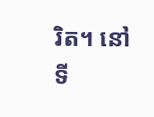រិត។ នៅទី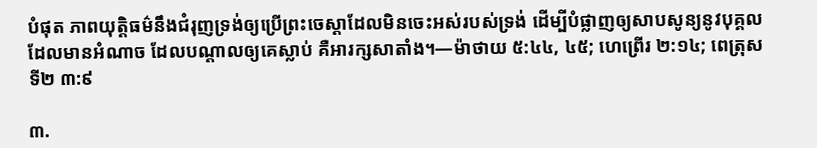បំផុត ភាពយុត្ដិធម៌នឹងជំរុញទ្រង់ឲ្យប្រើព្រះចេស្ដាដែលមិនចេះអស់របស់ទ្រង់ ដើម្បីបំផ្លាញឲ្យសាបសូន្យនូវបុគ្គលដែលមានអំណាច ដែលបណ្ដាលឲ្យគេស្លាប់ គឺអារក្សសាតាំង។—ម៉ាថាយ ៥:៤៤, ៤៥; ហេព្រើរ ២:១៤; ពេត្រុសទី២ ៣:៩

៣.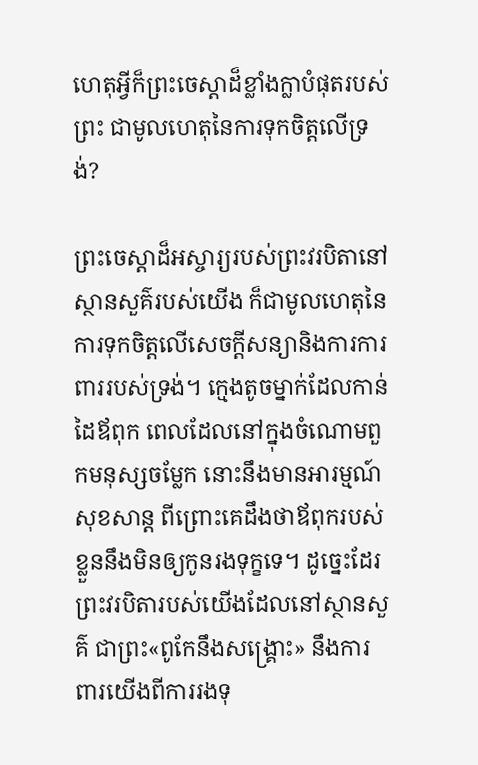ហេតុអ្វីក៏ព្រះចេស្ដាដ៏ខ្លាំងក្លាបំផុតរបស់ព្រះ ជាមូលហេតុនៃការទុកចិត្តលើទ្រង់?

ព្រះចេស្ដាដ៏អស្ចារ្យរបស់ព្រះវរបិតានៅស្ថានសួគ៌របស់យើង ក៏ជាមូលហេតុនៃការទុកចិត្តលើសេចក្ដីសន្យានិងការការពាររបស់ទ្រង់។ ក្មេងតូចម្នាក់ដែលកាន់ដៃឪពុក ពេលដែលនៅក្នុងចំណោមពួកមនុស្សចម្លែក នោះនឹងមានអារម្មណ៍សុខសាន្ត ពីព្រោះគេដឹងថាឪពុករបស់ខ្លួននឹងមិនឲ្យកូនរងទុក្ខទេ។ ដូច្នេះដែរ ព្រះវរបិតារបស់យើងដែលនៅស្ថានសួគ៌ ជាព្រះ«ពូកែនឹងសង្គ្រោះ» នឹងការពារយើងពីការរងទុ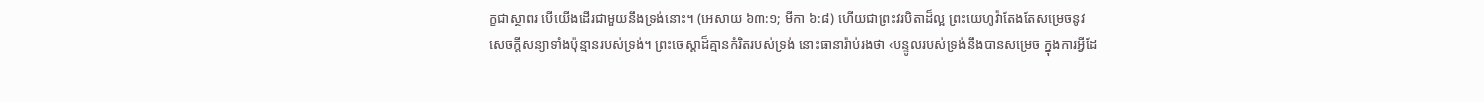ក្ខជាស្ថាពរ បើយើងដើរជាមួយនឹងទ្រង់នោះ។ (អេសាយ ៦៣:១; មីកា ៦:៨) ហើយជាព្រះវរបិតាដ៏ល្អ ព្រះយេហូវ៉ាតែងតែសម្រេចនូវសេចក្ដីសន្យាទាំងប៉ុន្មានរបស់ទ្រង់។ ព្រះចេស្ដាដ៏គ្មានកំរិតរបស់ទ្រង់ នោះធានារ៉ាប់រងថា ‹បន្ទូលរបស់ទ្រង់នឹងបានសម្រេច ក្នុងការអ្វីដែ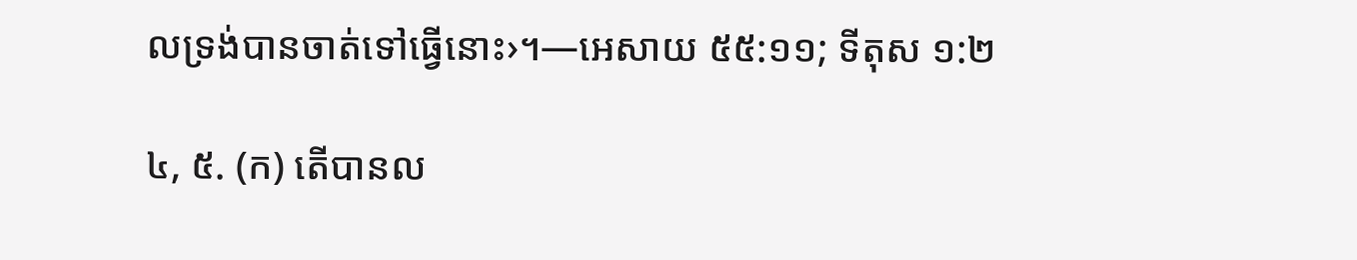លទ្រង់បានចាត់ទៅធ្វើនោះ›។—អេសាយ ៥៥:១១; ទីតុស ១:២

៤, ៥. (ក) តើបានល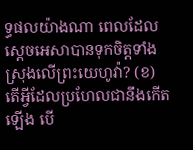ទ្ធផលយ៉ាងណា ពេលដែលស្តេចអេសាបានទុកចិត្តទាំងស្រុងលើព្រះយេហូវ៉ា? (ខ) តើអ្វីដែលប្រហែលជានឹងកើតឡើង បើ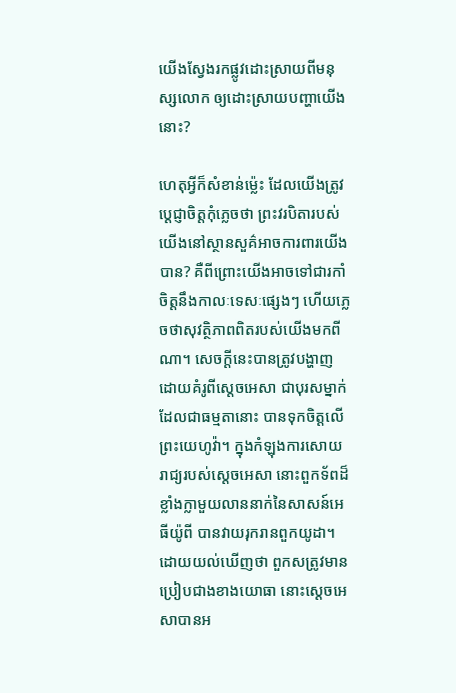យើងស្វែងរកផ្លូវដោះស្រាយពីមនុស្សលោក ឲ្យដោះស្រាយបញ្ហាយើងនោះ?

ហេតុអ្វីក៏សំខាន់ម្ល៉េះ ដែលយើងត្រូវប្ដេជ្ញាចិត្តកុំភ្លេចថា ព្រះវរបិតារបស់យើងនៅស្ថានសួគ៌អាចការពារយើងបាន? គឺពីព្រោះយើងអាចទៅជារកាំចិត្តនឹងកាលៈទេសៈផ្សេងៗ ហើយភ្លេចថាសុវត្ថិភាពពិតរបស់យើងមកពីណា។ សេចក្ដីនេះបានត្រូវបង្ហាញដោយគំរូពីស្តេចអេសា ជាបុរសម្នាក់ដែលជាធម្មតានោះ បានទុកចិត្តលើព្រះយេហូវ៉ា។ ក្នុងកំឡុងការសោយរាជ្យរបស់ស្តេចអេសា នោះពួកទ័ពដ៏ខ្លាំងក្លាមួយលាននាក់នៃសាសន៍អេធីយ៉ូពី បានវាយរុករានពួកយូដា។ ដោយយល់ឃើញថា ពួកសត្រូវមានប្រៀបជាងខាងយោធា នោះស្តេចអេសាបានអ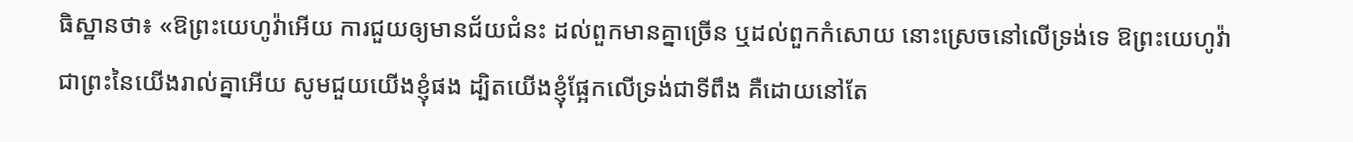ធិស្ឋានថា៖ «ឱព្រះយេហូវ៉ាអើយ ការជួយឲ្យមានជ័យជំនះ ដល់ពួកមានគ្នាច្រើន ឬដល់ពួកកំសោយ នោះស្រេចនៅលើទ្រង់ទេ ឱព្រះយេហូវ៉ា ជាព្រះនៃយើងរាល់គ្នាអើយ សូមជួយយើងខ្ញុំផង ដ្បិតយើងខ្ញុំផ្អែកលើទ្រង់ជាទីពឹង គឺដោយនៅតែ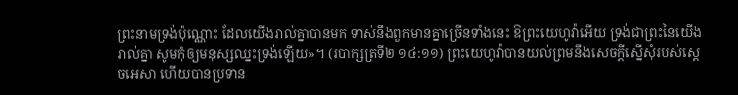ព្រះនាមទ្រង់ប៉ុណ្ណោះ ដែលយើងរាល់គ្នាបានមក ទាស់នឹងពួកមានគ្នាច្រើនទាំងនេះ ឱព្រះយេហូវ៉ាអើយ ទ្រង់ជាព្រះនៃយើងរាល់គ្នា សូមកុំឲ្យមនុស្សឈ្នះទ្រង់ឡើយ»។ (របាក្សត្រទី២ ១៤:១១) ព្រះយេហូវ៉ាបានយល់ព្រមនឹងសេចក្ដីស្នើសុំរបស់ស្តេចអេសា ហើយបានប្រទាន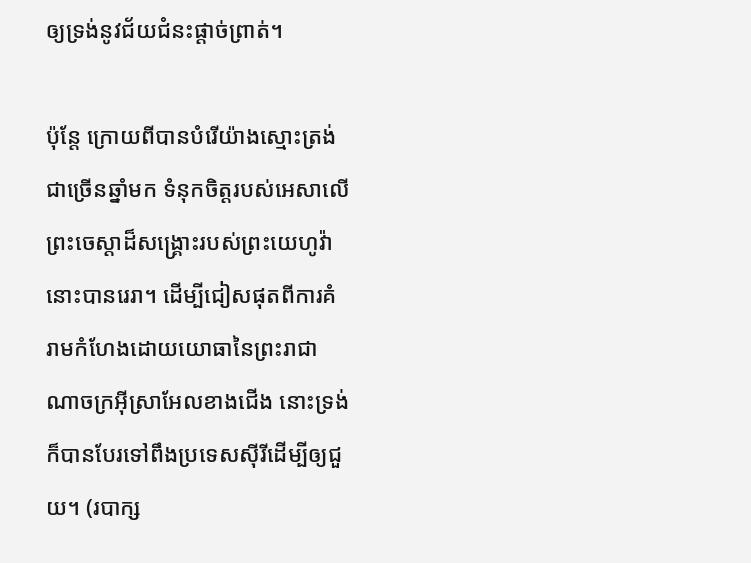ឲ្យទ្រង់នូវជ័យជំនះផ្ដាច់ព្រាត់។

ប៉ុន្តែ ក្រោយពីបានបំរើយ៉ាងស្មោះត្រង់ជាច្រើនឆ្នាំមក ទំនុកចិត្តរបស់អេសាលើព្រះចេស្ដាដ៏សង្គ្រោះរបស់ព្រះយេហូវ៉ា នោះបានរេរា។ ដើម្បីជៀសផុតពីការគំរាមកំហែងដោយយោធានៃព្រះរាជាណាចក្រអ៊ីស្រាអែលខាងជើង នោះទ្រង់ក៏បានបែរទៅពឹងប្រទេសស៊ីរីដើម្បីឲ្យជួយ។ (របាក្ស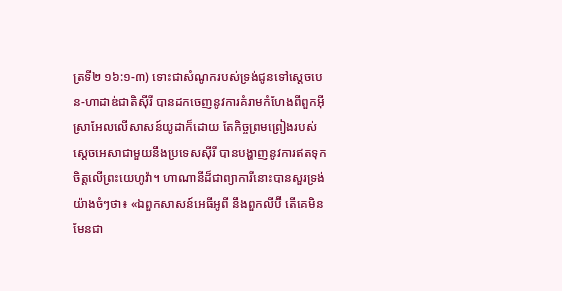ត្រទី២ ១៦:១-៣) ទោះជាសំណូករបស់ទ្រង់ជូនទៅស្តេចបេន-ហាដាឌ់ជាតិស៊ីរី បានដកចេញនូវការគំរាមកំហែងពីពួកអ៊ីស្រាអែលលើសាសន៍យូដាក៏ដោយ តែកិច្ចព្រមព្រៀងរបស់ស្តេចអេសាជាមួយនឹងប្រទេសស៊ីរី បានបង្ហាញនូវការឥតទុកចិត្តលើព្រះយេហូវ៉ា។ ហាណានីដ៏ជាព្យាការីនោះបានសួរទ្រង់យ៉ាងចំៗថា៖ «ឯពួកសាសន៍អេធីអូពី នឹងពួកលីប៊ី តើគេមិនមែនជា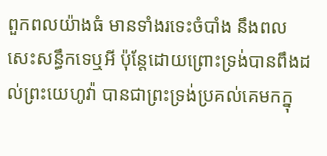ពួកពលយ៉ាងធំ មានទាំងរទេះចំបាំង នឹងពលសេះសន្ធឹកទេឬអី ប៉ុន្តែដោយព្រោះទ្រង់បានពឹងដល់ព្រះយេហូវ៉ា បានជាព្រះទ្រង់ប្រគល់គេមកក្នុ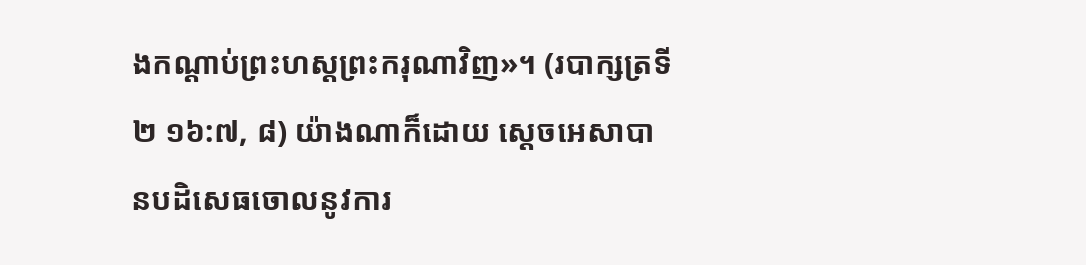ងកណ្ដាប់ព្រះហស្តព្រះករុណាវិញ»។ (របាក្សត្រទី២ ១៦:៧, ៨) យ៉ាងណាក៏ដោយ ស្តេចអេសាបានបដិសេធចោលនូវការ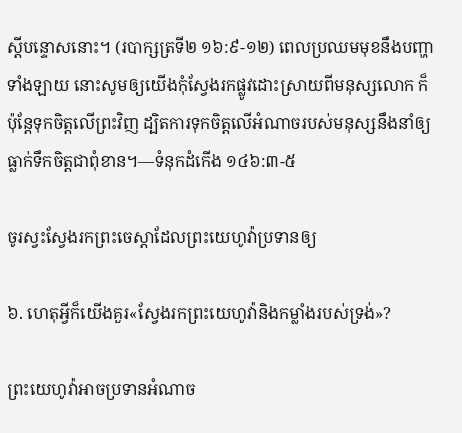ស្តីបន្ទោសនោះ។ (របាក្សត្រទី២ ១៦:៩-១២) ពេលប្រឈមមុខនឹងបញ្ហាទាំងឡាយ នោះសូមឲ្យយើងកុំស្វែងរកផ្លូវដោះស្រាយពីមនុស្សលោក ក៏ប៉ុន្តែទុកចិត្តលើព្រះវិញ ដ្បិតការទុកចិត្តលើអំណាចរបស់មនុស្សនឹងនាំឲ្យធ្លាក់ទឹកចិត្តជាពុំខាន។—ទំនុកដំកើង ១៤៦:៣-៥

ចូរស្វះស្វែងរកព្រះចេស្ដាដែលព្រះយេហូវ៉ាប្រទានឲ្យ

៦. ហេតុអ្វីក៏យើងគួរ«ស្វែងរកព្រះយេហូវ៉ានិងកម្លាំងរបស់ទ្រង់»?

ព្រះយេហូវ៉ាអាចប្រទានអំណាច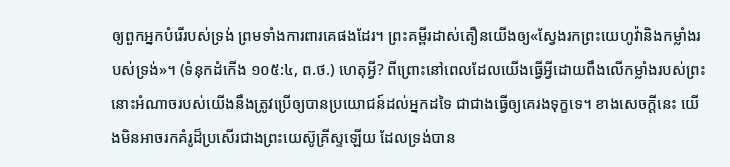ឲ្យពួកអ្នកបំរើរបស់ទ្រង់ ព្រមទាំងការពារគេផងដែរ។ ព្រះគម្ពីរដាស់តឿនយើងឲ្យ«ស្វែងរកព្រះយេហូវ៉ានិងកម្លាំងរបស់ទ្រង់»។ (ទំនុកដំកើង ១០៥:៤, ព.ថ.) ហេតុអ្វី? ពីព្រោះនៅពេលដែលយើងធ្វើអ្វីដោយពឹងលើកម្លាំងរបស់ព្រះ នោះអំណាចរបស់យើងនឹងត្រូវប្រើឲ្យបានប្រយោជន៍ដល់អ្នកដទៃ ជាជាងធ្វើឲ្យគេរងទុក្ខទេ។ ខាងសេចក្ដីនេះ យើងមិនអាចរកគំរូដ៏ប្រសើរជាងព្រះយេស៊ូគ្រីស្ទឡើយ ដែលទ្រង់បាន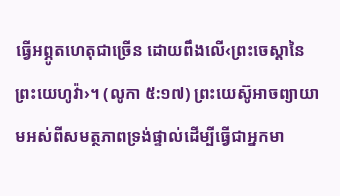ធ្វើអព្ភូតហេតុជាច្រើន ដោយពឹងលើ‹ព្រះចេស្ដានៃព្រះយេហូវ៉ា›។ (លូកា ៥:១៧) ព្រះយេស៊ូអាចព្យាយាមអស់ពីសមត្ថភាពទ្រង់ផ្ទាល់ដើម្បីធ្វើជាអ្នកមា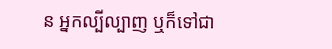ន អ្នកល្បីល្បាញ ឬក៏ទៅជា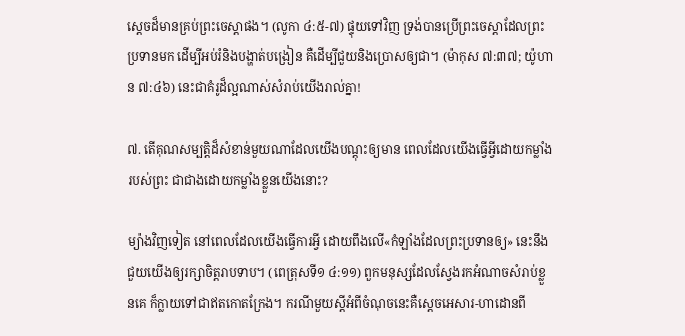ស្តេចដ៏មានគ្រប់ព្រះចេស្ដាផង។ (លូកា ៤:៥-៧) ផ្ទុយទៅវិញ ទ្រង់បានប្រើព្រះចេស្ដាដែលព្រះប្រទានមក ដើម្បីអប់រំនិងបង្ហាត់បង្រៀន គឺដើម្បីជួយនិងប្រោសឲ្យជា។ (ម៉ាកុស ៧:៣៧; យ៉ូហាន ៧:៤៦) នេះជាគំរូដ៏ល្អណាស់សំរាប់យើងរាល់គ្នា!

៧. តើគុណសម្បត្ដិដ៏សំខាន់មួយណាដែលយើងបណ្ដុះឲ្យមាន ពេលដែលយើងធ្វើអ្វីដោយកម្លាំងរបស់ព្រះ ជាជាងដោយកម្លាំងខ្លួនយើងនោះ?

ម្យ៉ាងវិញទៀត នៅពេលដែលយើងធ្វើការអ្វី ដោយពឹងលើ«កំឡាំងដែលព្រះប្រទានឲ្យ» នេះនឹងជួយយើងឲ្យរក្សាចិត្តរាបទាប។ (ពេត្រុសទី១ ៤:១១) ពួកមនុស្សដែលស្វែងរកអំណាចសំរាប់ខ្លួនគេ ក៏ក្លាយទៅជាឥតកោតក្រែង។ ករណីមួយស្តីអំពីចំណុចនេះគឺស្តេចអេសារ-ហាដោនពី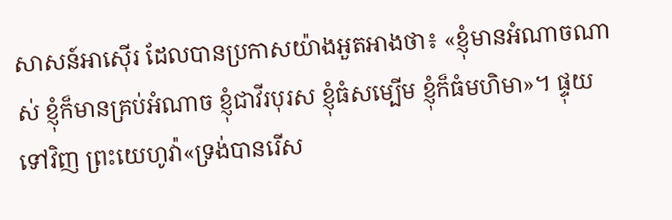សាសន៍អាស៊ើរ ដែលបានប្រកាសយ៉ាងអួតអាងថា៖ «ខ្ញុំមានអំណាចណាស់ ខ្ញុំក៏មានគ្រប់អំណាច ខ្ញុំជាវីរបុរស ខ្ញុំធំសម្បើម ខ្ញុំក៏ធំមហិមា»។ ផ្ទុយទៅវិញ ព្រះយេហូវ៉ា«ទ្រង់បានរើស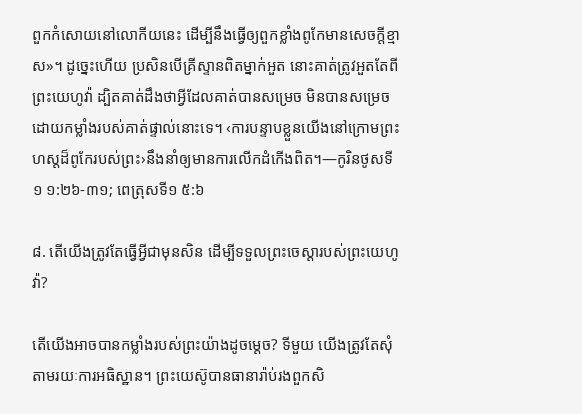ពួកកំសោយនៅលោកីយនេះ ដើម្បីនឹងធ្វើឲ្យពួកខ្លាំងពូកែមានសេចក្ដីខ្មាស»។ ដូច្នេះហើយ ប្រសិនបើគ្រីស្ទានពិតម្នាក់អួត នោះគាត់ត្រូវអួតតែពីព្រះយេហូវ៉ា ដ្បិតគាត់ដឹងថាអ្វីដែលគាត់បានសម្រេច មិនបានសម្រេចដោយកម្លាំងរបស់គាត់ផ្ទាល់នោះទេ។ ‹ការបន្ទាបខ្លួនយើងនៅក្រោមព្រះហស្តដ៏ពូកែរបស់ព្រះ›នឹងនាំឲ្យមានការលើកដំកើងពិត។—កូរិនថូសទី១ ១:២៦-៣១; ពេត្រុសទី១ ៥:៦

៨. តើយើងត្រូវតែធ្វើអ្វីជាមុនសិន ដើម្បីទទួលព្រះចេស្ដារបស់ព្រះយេហូវ៉ា?

តើយើងអាចបានកម្លាំងរបស់ព្រះយ៉ាងដូចម្ដេច? ទីមួយ យើងត្រូវតែសុំតាមរយៈការអធិស្ឋាន។ ព្រះយេស៊ូបានធានារ៉ាប់រងពួកសិ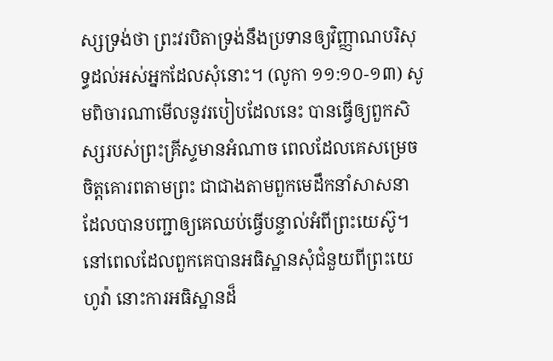ស្សទ្រង់ថា ព្រះវរបិតាទ្រង់នឹងប្រទានឲ្យវិញ្ញាណបរិសុទ្ធដល់អស់អ្នកដែលសុំនោះ។ (លូកា ១១:១០-១៣) សូមពិចារណាមើលនូវរបៀបដែលនេះ បានធ្វើឲ្យពួកសិស្សរបស់ព្រះគ្រីស្ទមានអំណាច ពេលដែលគេសម្រេចចិត្តគោរពតាមព្រះ ជាជាងតាមពួកមេដឹកនាំសាសនា ដែលបានបញ្ជាឲ្យគេឈប់ធ្វើបន្ទាល់អំពីព្រះយេស៊ូ។ នៅពេលដែលពួកគេបានអធិស្ឋានសុំជំនួយពីព្រះយេហូវ៉ា នោះការអធិស្ឋានដ៏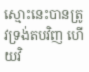ស្មោះនេះបានត្រូវទ្រង់តបវិញ ហើយវិ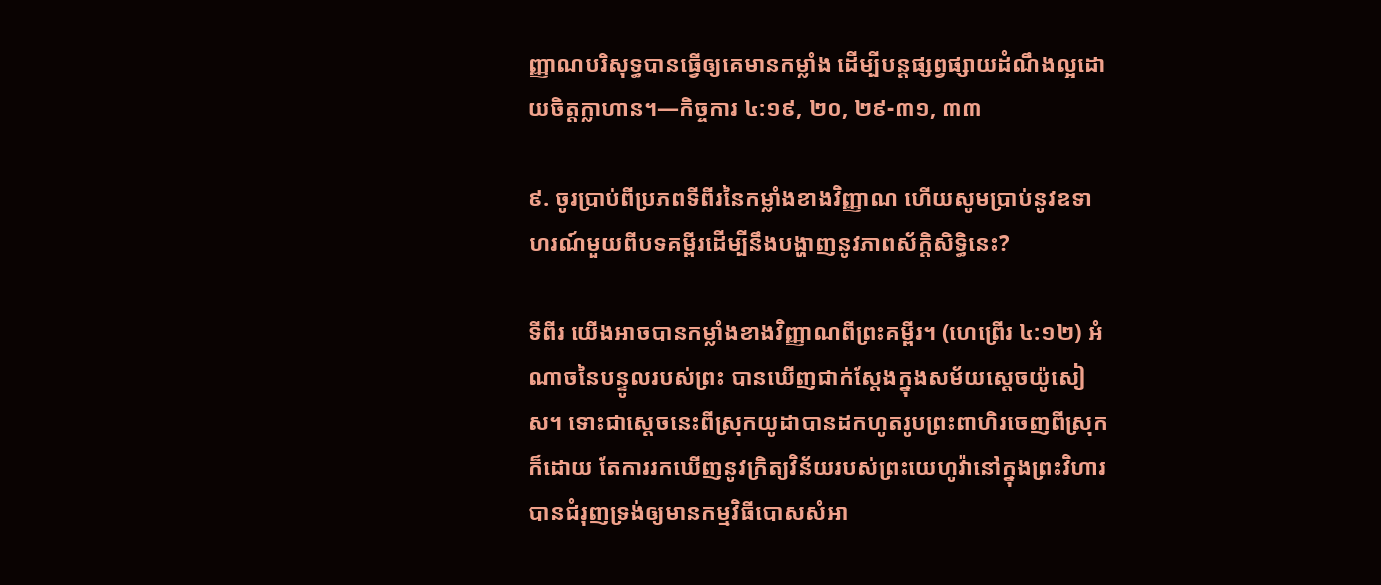ញ្ញាណបរិសុទ្ធបានធ្វើឲ្យគេមានកម្លាំង ដើម្បីបន្តផ្សព្វផ្សាយដំណឹងល្អដោយចិត្តក្លាហាន។—កិច្ចការ ៤:១៩, ២០, ២៩-៣១, ៣៣

៩. ចូរប្រាប់ពីប្រភពទីពីរនៃកម្លាំងខាងវិញ្ញាណ ហើយសូមប្រាប់នូវឧទាហរណ៍មួយពីបទគម្ពីរដើម្បីនឹងបង្ហាញនូវភាពស័ក្ដិសិទ្ធិនេះ?

ទីពីរ យើងអាចបានកម្លាំងខាងវិញ្ញាណពីព្រះគម្ពីរ។ (ហេព្រើរ ៤:១២) អំណាចនៃបន្ទូលរបស់ព្រះ បានឃើញជាក់ស្តែងក្នុងសម័យស្តេចយ៉ូសៀស។ ទោះជាស្តេចនេះពីស្រុកយូដាបានដកហូតរូបព្រះពាហិរចេញពីស្រុកក៏ដោយ តែការរកឃើញនូវក្រិត្យវិន័យរបស់ព្រះយេហូវ៉ានៅក្នុងព្រះវិហារ បានជំរុញទ្រង់ឲ្យមានកម្មវិធីបោសសំអា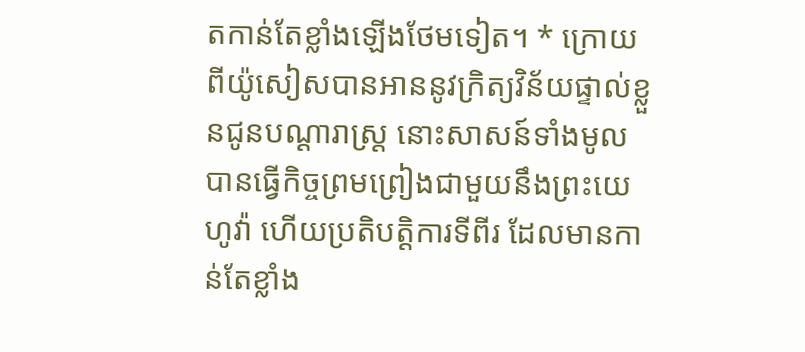តកាន់តែខ្លាំងឡើងថែមទៀត។ * ក្រោយពីយ៉ូសៀសបានអាននូវក្រិត្យវិន័យផ្ទាល់ខ្លួនជូនបណ្ដារាស្ត្រ នោះសាសន៍ទាំងមូលបានធ្វើកិច្ចព្រមព្រៀងជាមួយនឹងព្រះយេហូវ៉ា ហើយប្រតិបត្ដិការទីពីរ ដែលមានកាន់តែខ្លាំង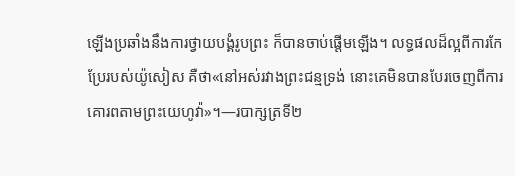ឡើងប្រឆាំងនឹងការថ្វាយបង្គំរូបព្រះ ក៏បានចាប់ផ្ដើមឡើង។ លទ្ធផលដ៏ល្អពីការកែប្រែរបស់យ៉ូសៀស គឺថា«នៅអស់រវាងព្រះជន្មទ្រង់ នោះគេមិនបានបែរចេញពីការគោរពតាមព្រះយេហូវ៉ា»។—របាក្សត្រទី២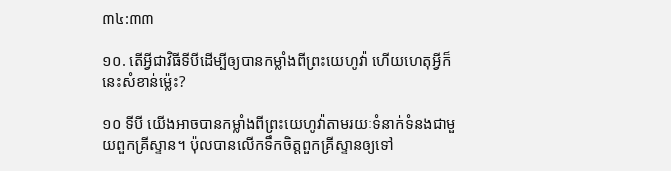៣៤:៣៣

១០. តើអ្វីជាវិធីទីបីដើម្បីឲ្យបានកម្លាំងពីព្រះយេហូវ៉ា ហើយហេតុអ្វីក៏នេះសំខាន់ម្ល៉េះ?

១០ ទីបី យើងអាចបានកម្លាំងពីព្រះយេហូវ៉ាតាមរយៈទំនាក់ទំនងជាមួយពួកគ្រីស្ទាន។ ប៉ុលបានលើកទឹកចិត្តពួកគ្រីស្ទានឲ្យទៅ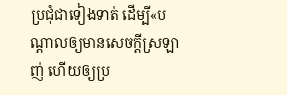ប្រជុំជាទៀងទាត់ ដើម្បី«បណ្ដាលឲ្យមានសេចក្ដីស្រឡាញ់ ហើយឲ្យប្រ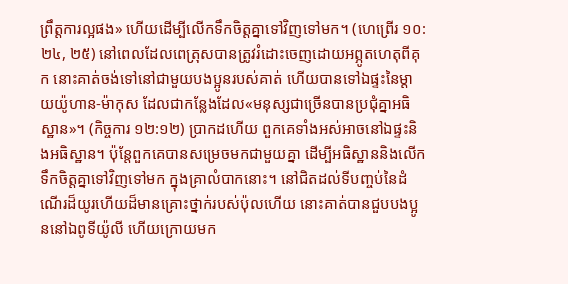ព្រឹត្តការល្អផង» ហើយដើម្បីលើកទឹកចិត្តគ្នាទៅវិញទៅមក។ (ហេព្រើរ ១០:២៤, ២៥) នៅពេលដែលពេត្រុសបានត្រូវរំដោះចេញដោយអព្ភូតហេតុពីគុក នោះគាត់ចង់ទៅនៅជាមួយបងប្អូនរបស់គាត់ ហើយបានទៅឯផ្ទះនៃម្ដាយយ៉ូហាន-ម៉ាកុស ដែលជាកន្លែងដែល«មនុស្សជាច្រើនបានប្រជុំគ្នាអធិស្ឋាន»។ (កិច្ចការ ១២:១២) ប្រាកដហើយ ពួកគេទាំងអស់អាចនៅឯផ្ទះនិងអធិស្ឋាន។ ប៉ុន្តែពួកគេបានសម្រេចមកជាមួយគ្នា ដើម្បីអធិស្ឋាននិងលើកទឹកចិត្តគ្នាទៅវិញទៅមក ក្នុងគ្រាលំបាកនោះ។ នៅជិតដល់ទីបញ្ចប់នៃដំណើរដ៏យូរហើយដ៏មានគ្រោះថ្នាក់របស់ប៉ុលហើយ នោះគាត់បានជួបបងប្អូននៅឯពូទីយ៉ូលី ហើយក្រោយមក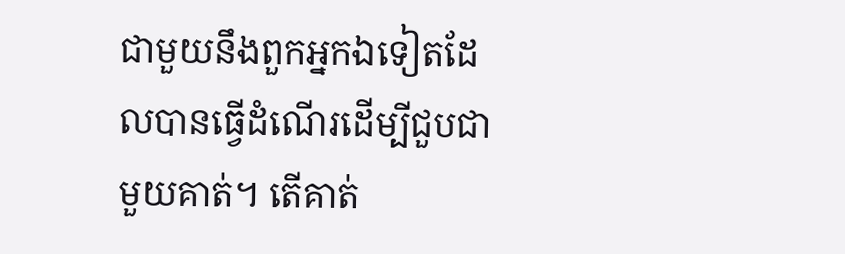ជាមួយនឹងពួកអ្នកឯទៀតដែលបានធ្វើដំណើរដើម្បីជួបជាមួយគាត់។ តើគាត់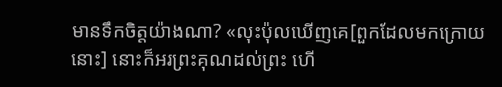មានទឹកចិត្តយ៉ាងណា? «លុះប៉ុលឃើញគេ[ពួកដែលមកក្រោយនោះ] នោះក៏អរព្រះគុណដល់ព្រះ ហើ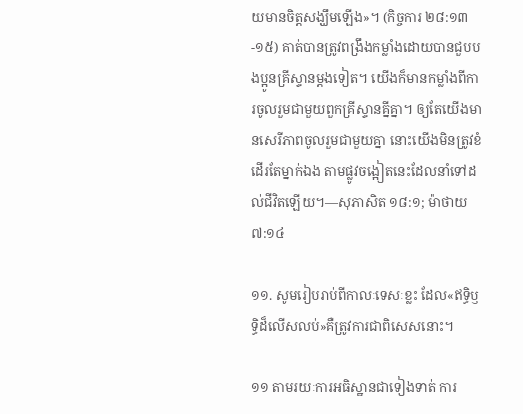យមានចិត្តសង្ឃឹមឡើង»។ (កិច្ចការ ២៨:១៣-១៥) គាត់បានត្រូវពង្រឹងកម្លាំងដោយបានជួបបងប្អូនគ្រីស្ទានម្ដងទៀត។ យើងក៏មានកម្លាំងពីការចូលរួមជាមួយពួកគ្រីស្ទានគ្នីគ្នា។ ឲ្យតែយើងមានសេរីភាពចូលរួមជាមួយគ្នា នោះយើងមិនត្រូវខំដើរតែម្នាក់ឯង តាមផ្លូវចង្អៀតនេះដែលនាំទៅដល់ជីវិតឡើយ។—សុភាសិត ១៨:១; ម៉ាថាយ ៧:១៤

១១. សូមរៀបរាប់ពីកាលៈទេសៈខ្លះ ដែល«ឥទ្ធិឫទ្ធិដ៏លើសលប់»គឺត្រូវការជាពិសេសនោះ។

១១ តាមរយៈការអធិស្ឋានជាទៀងទាត់ ការ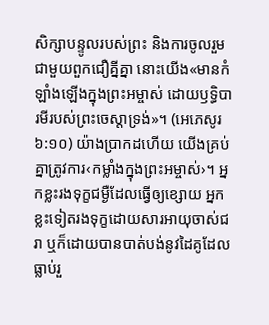សិក្សាបន្ទូលរបស់ព្រះ និងការចូលរួមជាមួយពួកជឿគ្នីគ្នា នោះយើង«មានកំឡាំងឡើងក្នុងព្រះអម្ចាស់ ដោយឫទ្ធិបារមីរបស់ព្រះចេស្ដាទ្រង់»។ (អេភេសូរ ៦:១០) យ៉ាងប្រាកដហើយ យើងគ្រប់គ្នាត្រូវការ‹កម្លាំងក្នុងព្រះអម្ចាស់›។ អ្នកខ្លះរងទុក្ខជម្ងឺដែលធ្វើឲ្យខ្សោយ អ្នកខ្លះទៀតរងទុក្ខដោយសារអាយុចាស់ជរា ឬក៏ដោយបានបាត់បង់នូវដៃគូដែលធ្លាប់រួ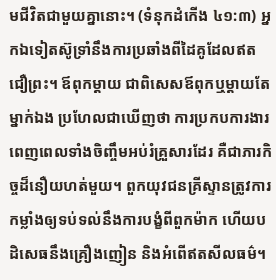មជីវិតជាមួយគ្នានោះ។ (ទំនុកដំកើង ៤១:៣) អ្នកឯទៀតស៊ូទ្រាំនឹងការប្រឆាំងពីដៃគូដែលឥតជឿព្រះ។ ឪពុកម្ដាយ ជាពិសេសឪពុកឬម្ដាយតែម្នាក់ឯង ប្រហែលជាឃើញថា ការប្រកបការងារពេញពេលទាំងចិញ្ចឹមអប់រំគ្រួសារដែរ គឺជាភារកិច្ចដ៏នឿយហត់មួយ។ ពួកយុវជនគ្រីស្ទានត្រូវការកម្លាំងឲ្យទប់ទល់នឹងការបង្ខំពីពួកម៉ាក ហើយបដិសេធនឹងគ្រឿងញៀន និងអំពើឥតសីលធម៌។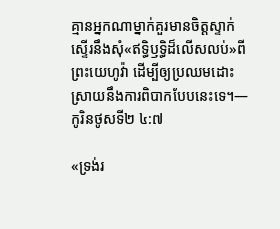គ្មានអ្នកណាម្នាក់គួរមានចិត្តស្ទាក់ស្ទើរនឹងសុំ«ឥទ្ធិឫទ្ធិដ៏លើសលប់»ពីព្រះយេហូវ៉ា ដើម្បីឲ្យប្រឈមដោះស្រាយនឹងការពិបាកបែបនេះទេ។—កូរិនថូសទី២ ៤:៧

«ទ្រង់រ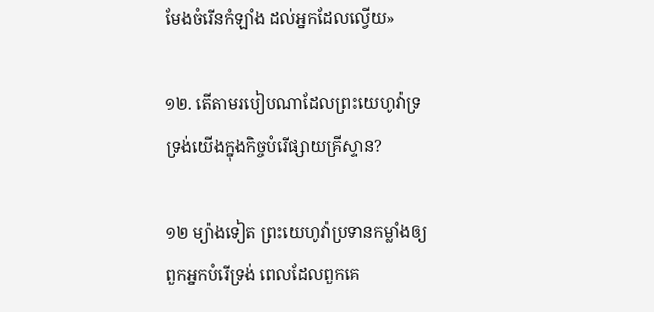មែងចំរើនកំឡាំង ដល់អ្នកដែលល្វើយ»

១២. តើតាមរបៀបណាដែលព្រះយេហូវ៉ាទ្រទ្រង់យើងក្នុងកិច្ចបំរើផ្សាយគ្រីស្ទាន?

១២ ម្យ៉ាងទៀត ព្រះយេហូវ៉ាប្រទានកម្លាំងឲ្យពួកអ្នកបំរើទ្រង់ ពេលដែលពួកគេ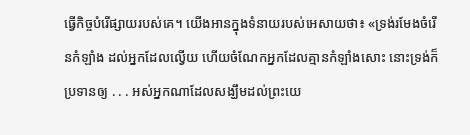ធ្វើកិច្ចបំរើផ្សាយរបស់គេ។ យើងអានក្នុងទំនាយរបស់អេសាយថា៖ «ទ្រង់រមែងចំរើនកំឡាំង ដល់អ្នកដែលល្វើយ ហើយចំណែកអ្នកដែលគ្មានកំឡាំងសោះ នោះទ្រង់ក៏ប្រទានឲ្យ . . . អស់អ្នកណាដែលសង្ឃឹមដល់ព្រះយេ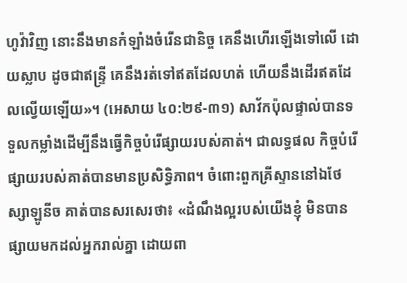ហូវ៉ាវិញ នោះនឹងមានកំឡាំងចំរើនជានិច្ច គេនឹងហើរឡើងទៅលើ ដោយស្លាប ដូចជាឥន្ទ្រី គេនឹងរត់ទៅឥតដែលហត់ ហើយនឹងដើរឥតដែលល្វើយឡើយ»។ (អេសាយ ៤០:២៩-៣១) សាវ័កប៉ុលផ្ទាល់បានទទួលកម្លាំងដើម្បីនឹងធ្វើកិច្ចបំរើផ្សាយរបស់គាត់។ ជាលទ្ធផល កិច្ចបំរើផ្សាយរបស់គាត់បានមានប្រសិទ្ធិភាព។ ចំពោះពួកគ្រីស្ទាននៅឯថែស្សាឡូនីច គាត់បានសរសេរថា៖ «ដំណឹងល្អរបស់យើងខ្ញុំ មិនបានផ្សាយមកដល់អ្នករាល់គ្នា ដោយពា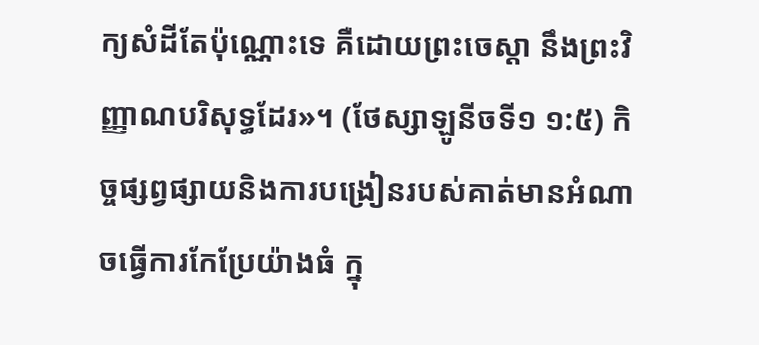ក្យសំដីតែប៉ុណ្ណោះទេ គឺដោយព្រះចេស្ដា នឹងព្រះវិញ្ញាណបរិសុទ្ធដែរ»។ (ថែស្សាឡូនីចទី១ ១:៥) កិច្ចផ្សព្វផ្សាយនិងការបង្រៀនរបស់គាត់មានអំណាចធ្វើការកែប្រែយ៉ាងធំ ក្នុ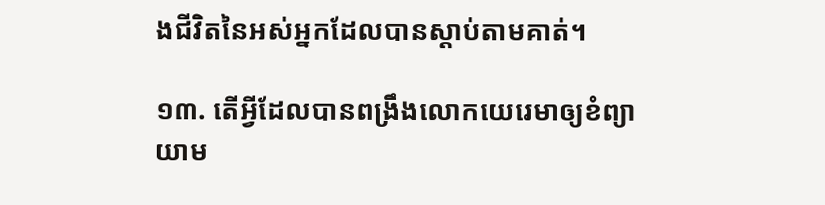ងជីវិតនៃអស់អ្នកដែលបានស្ដាប់តាមគាត់។

១៣. តើអ្វីដែលបានពង្រឹងលោកយេរេមាឲ្យខំព្យាយាម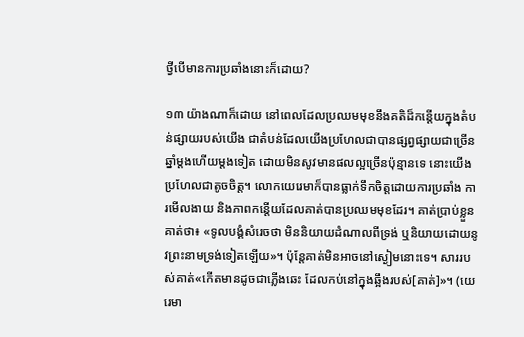ថ្វីបើមានការប្រឆាំងនោះក៏ដោយ?

១៣ យ៉ាងណាក៏ដោយ នៅពេលដែលប្រឈមមុខនឹងគតិដ៏កន្តើយក្នុងតំបន់ផ្សាយរបស់យើង ជាតំបន់ដែលយើងប្រហែលជាបានផ្សព្វផ្សាយជាច្រើនឆ្នាំម្ដងហើយម្ដងទៀត ដោយមិនសូវមានផលល្អច្រើនប៉ុន្មានទេ នោះយើងប្រហែលជាតូចចិត្ត។ លោកយេរេមាក៏បានធ្លាក់ទឹកចិត្តដោយការប្រឆាំង ការមើលងាយ និងភាពកន្តើយដែលគាត់បានប្រឈមមុខដែរ។ គាត់ប្រាប់ខ្លួនគាត់ថា៖ «ទូលបង្គំសំរេចថា មិននិយាយដំណាលពីទ្រង់ ឬនិយាយដោយនូវព្រះនាមទ្រង់ទៀតឡើយ»។ ប៉ុន្តែគាត់មិនអាចនៅស្ងៀមនោះទេ។ សាររបស់គាត់«កើតមានដូចជាភ្លើងឆេះ ដែលកប់នៅក្នុងឆ្អឹងរបស់[គាត់]»។ (យេរេមា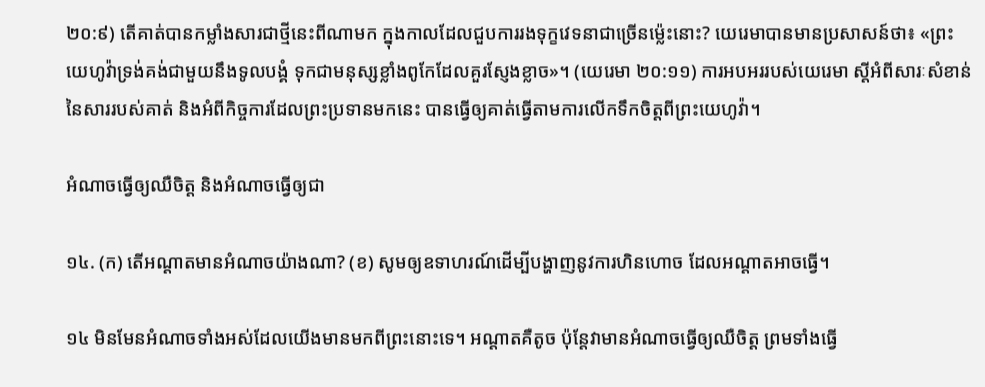២០:៩) តើគាត់បានកម្លាំងសារជាថ្មីនេះពីណាមក ក្នុងកាលដែលជួបការរងទុក្ខវេទនាជាច្រើនម្ល៉េះនោះ? យេរេមាបានមានប្រសាសន៍ថា៖ «ព្រះយេហូវ៉ាទ្រង់គង់ជាមួយនឹងទូលបង្គំ ទុកជាមនុស្សខ្លាំងពូកែដែលគួរស្ញែងខ្លាច»។ (យេរេមា ២០:១១) ការអបអររបស់យេរេមា ស្តីអំពីសារៈសំខាន់នៃសាររបស់គាត់ និងអំពីកិច្ចការដែលព្រះប្រទានមកនេះ បានធ្វើឲ្យគាត់ធ្វើតាមការលើកទឹកចិត្តពីព្រះយេហូវ៉ា។

អំណាចធ្វើឲ្យឈឺចិត្ត និងអំណាចធ្វើឲ្យជា

១៤. (ក) តើអណ្ដាតមានអំណាចយ៉ាងណា? (ខ) សូមឲ្យឧទាហរណ៍ដើម្បីបង្ហាញនូវការហិនហោច ដែលអណ្ដាតអាចធ្វើ។

១៤ មិនមែនអំណាចទាំងអស់ដែលយើងមានមកពីព្រះនោះទេ។ អណ្ដាតគឺតូច ប៉ុន្តែវាមានអំណាចធ្វើឲ្យឈឺចិត្ត ព្រមទាំងធ្វើ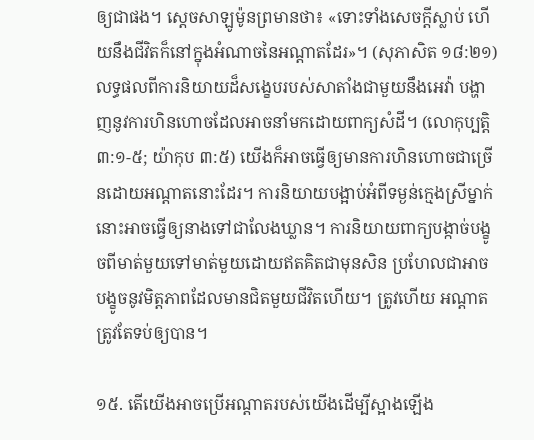ឲ្យជាផង។ ស្តេចសាឡូម៉ូនព្រមានថា៖ «ទោះទាំងសេចក្ដីស្លាប់ ហើយនឹងជីវិតក៏នៅក្នុងអំណាចនៃអណ្ដាតដែរ»។ (សុភាសិត ១៨:២១) លទ្ធផលពីការនិយាយដ៏សង្ខេបរបស់សាតាំងជាមួយនឹងអេវ៉ា បង្ហាញនូវការហិនហោចដែលអាចនាំមកដោយពាក្យសំដី។ (លោកុប្បត្តិ ៣:១-៥; យ៉ាកុប ៣:៥) យើងក៏អាចធ្វើឲ្យមានការហិនហោចជាច្រើនដោយអណ្ដាតនោះដែរ។ ការនិយាយបង្អាប់អំពីទម្ងន់ក្មេងស្រីម្នាក់ នោះអាចធ្វើឲ្យនាងទៅជាលែងឃ្លាន។ ការនិយាយពាក្យបង្កាច់បង្ខូចពីមាត់មួយទៅមាត់មួយដោយឥតគិតជាមុនសិន ប្រហែលជាអាចបង្ខូចនូវមិត្តភាពដែលមានជិតមួយជីវិតហើយ។ ត្រូវហើយ អណ្ដាតត្រូវតែទប់ឲ្យបាន។

១៥. តើយើងអាចប្រើអណ្ដាតរបស់យើងដើម្បីស្អាងឡើង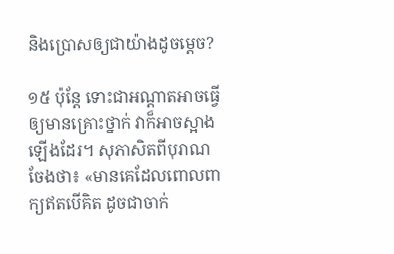និងប្រោសឲ្យជាយ៉ាងដូចម្ដេច?

១៥ ប៉ុន្តែ ទោះជាអណ្ដាតអាចធ្វើឲ្យមានគ្រោះថ្នាក់ វាក៏អាចស្អាងឡើងដែរ។ សុភាសិតពីបុរាណចែងថា៖ «មានគេដែលពោលពាក្យឥតបើគិត ដូចជាចាក់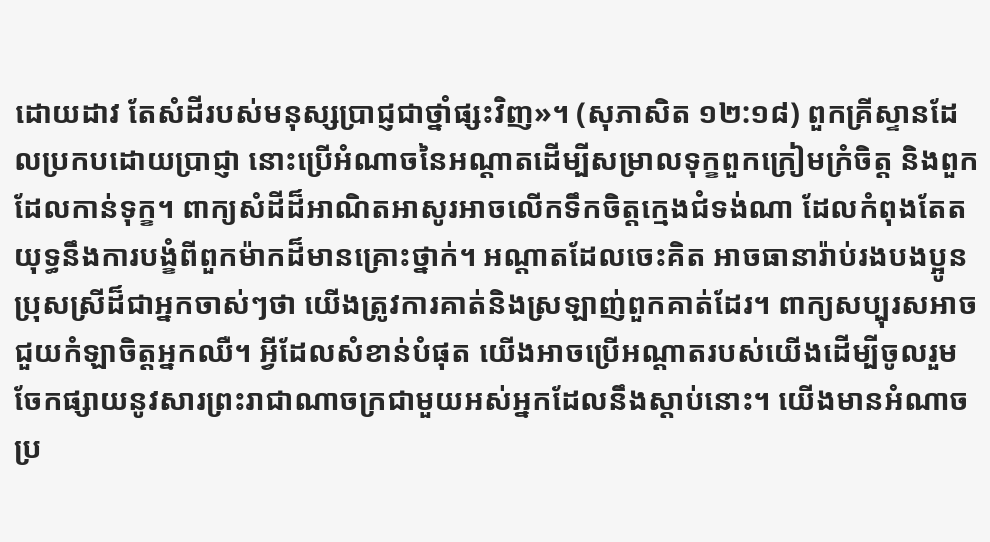ដោយដាវ តែសំដីរបស់មនុស្សប្រាជ្ញជាថ្នាំផ្សះវិញ»។ (សុភាសិត ១២:១៨) ពួកគ្រីស្ទានដែលប្រកបដោយប្រាជ្ញា នោះប្រើអំណាចនៃអណ្ដាតដើម្បីសម្រាលទុក្ខពួកក្រៀមក្រំចិត្ត និងពួកដែលកាន់ទុក្ខ។ ពាក្យសំដីដ៏អាណិតអាសូរអាចលើកទឹកចិត្តក្មេងជំទង់ណា ដែលកំពុងតែតយុទ្ធនឹងការបង្ខំពីពួកម៉ាកដ៏មានគ្រោះថ្នាក់។ អណ្ដាតដែលចេះគិត អាចធានារ៉ាប់រងបងប្អូនប្រុសស្រីដ៏ជាអ្នកចាស់ៗថា យើងត្រូវការគាត់និងស្រឡាញ់ពួកគាត់ដែរ។ ពាក្យសប្បុរសអាចជួយកំឡាចិត្តអ្នកឈឺ។ អ្វីដែលសំខាន់បំផុត យើងអាចប្រើអណ្ដាតរបស់យើងដើម្បីចូលរួមចែកផ្សាយនូវសារព្រះរាជាណាចក្រជាមួយអស់អ្នកដែលនឹងស្ដាប់នោះ។ យើងមានអំណាចប្រ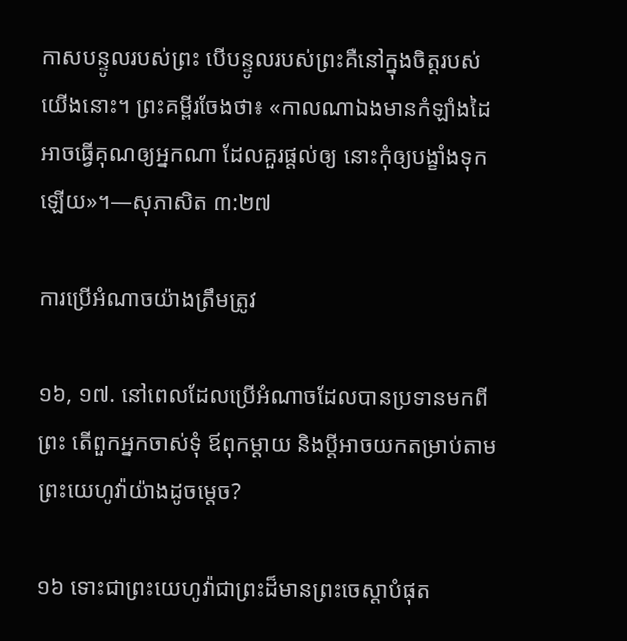កាសបន្ទូលរបស់ព្រះ បើបន្ទូលរបស់ព្រះគឺនៅក្នុងចិត្តរបស់យើងនោះ។ ព្រះគម្ពីរចែងថា៖ «កាលណាឯងមានកំឡាំងដៃ អាចធ្វើគុណឲ្យអ្នកណា ដែលគួរផ្ដល់ឲ្យ នោះកុំឲ្យបង្ខាំងទុកឡើយ»។—សុភាសិត ៣:២៧

ការប្រើអំណាចយ៉ាងត្រឹមត្រូវ

១៦, ១៧. នៅពេលដែលប្រើអំណាចដែលបានប្រទានមកពីព្រះ តើពួកអ្នកចាស់ទុំ ឪពុកម្ដាយ និងប្ដីអាចយកតម្រាប់តាមព្រះយេហូវ៉ាយ៉ាងដូចម្ដេច?

១៦ ទោះជាព្រះយេហូវ៉ាជាព្រះដ៏មានព្រះចេស្ដាបំផុត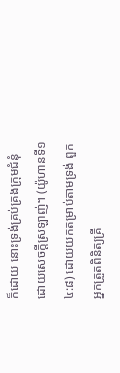ក៏ដោយ នោះទ្រង់គ្រប់គ្រងក្រុមជំនុំដោយសេចក្ដីស្រឡាញ់។ (យ៉ូហានទី១ ៤:៨) ដោយយកតម្រាប់តាមទ្រង់ ពួកអ្នកត្រួតពិនិត្យគ្រី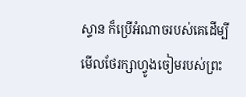ស្ទាន ក៏ប្រើអំណាចរបស់គេដើម្បីមើលថែរក្សាហ្វូងចៀមរបស់ព្រះ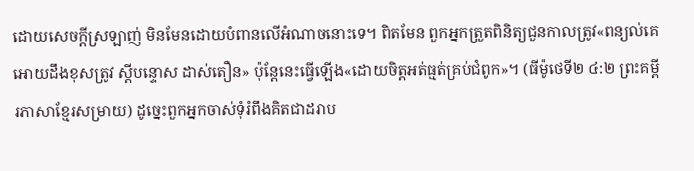ដោយសេចក្ដីស្រឡាញ់ មិនមែនដោយបំពានលើអំណាចនោះទេ។ ពិតមែន ពួកអ្នកត្រួតពិនិត្យជួនកាលត្រូវ«ពន្យល់គេអោយដឹងខុសត្រូវ ស្តីបន្ទោស ដាស់តឿន» ប៉ុន្តែនេះធ្វើឡើង«ដោយចិត្តអត់ធ្មត់គ្រប់ជំពូក»។ (ធីម៉ូថេទី២ ៤:២ ព្រះគម្ពីរភាសាខ្មែរសម្រាយ) ដូច្នេះពួកអ្នកចាស់ទុំរំពឹងគិតជាដរាប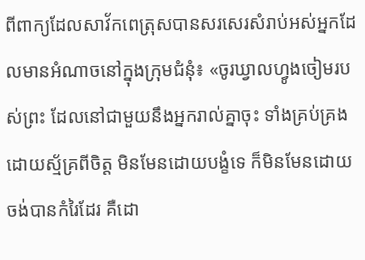ពីពាក្យដែលសាវ័កពេត្រុសបានសរសេរសំរាប់អស់អ្នកដែលមានអំណាចនៅក្នុងក្រុមជំនុំ៖ «ចូរឃ្វាលហ្វូងចៀមរបស់ព្រះ ដែលនៅជាមួយនឹងអ្នករាល់គ្នាចុះ ទាំងគ្រប់គ្រង ដោយស្ម័គ្រពីចិត្ត មិនមែនដោយបង្ខំទេ ក៏មិនមែនដោយចង់បានកំរៃដែរ គឺដោ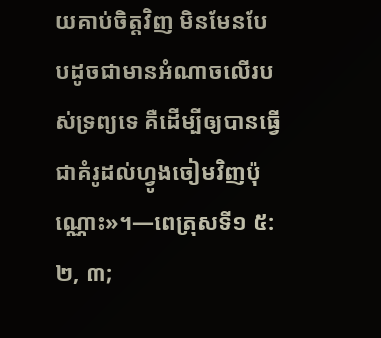យគាប់ចិត្តវិញ មិនមែនបែបដូចជាមានអំណាចលើរបស់ទ្រព្យទេ គឺដើម្បីឲ្យបានធ្វើជាគំរូដល់ហ្វូងចៀមវិញប៉ុណ្ណោះ»។—ពេត្រុសទី១ ៥:២, ៣;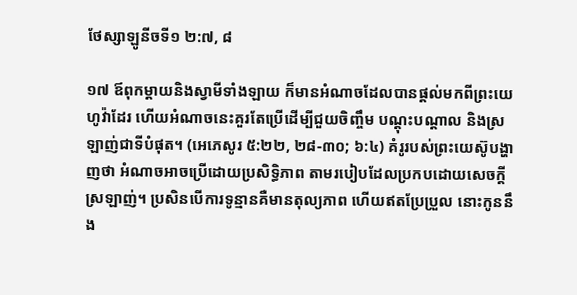ថែស្សាឡូនីចទី១ ២:៧, ៨

១៧ ឪពុកម្ដាយនិងស្វាមីទាំងឡាយ ក៏មានអំណាចដែលបានផ្ដល់មកពីព្រះយេហូវ៉ាដែរ ហើយអំណាចនេះគួរតែប្រើដើម្បីជួយចិញ្ចឹម បណ្ដុះបណ្ដាល និងស្រឡាញ់ជាទីបំផុត។ (អេភេសូរ ៥:២២, ២៨-៣០; ៦:៤) គំរូរបស់ព្រះយេស៊ូបង្ហាញថា អំណាចអាចប្រើដោយប្រសិទ្ធិភាព តាមរបៀបដែលប្រកបដោយសេចក្ដីស្រឡាញ់។ ប្រសិនបើការទូន្មានគឺមានតុល្យភាព ហើយឥតប្រែប្រួល នោះកូននឹង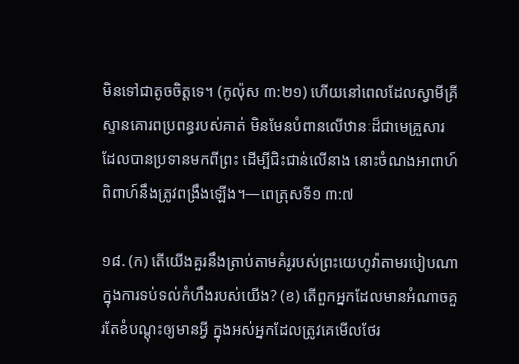មិនទៅជាតូចចិត្តទេ។ (កូល៉ុស ៣:២១) ហើយនៅពេលដែលស្វាមីគ្រីស្ទានគោរពប្រពន្ធរបស់គាត់ មិនមែនបំពានលើឋានៈដ៏ជាមេគ្រួសារ ដែលបានប្រទានមកពីព្រះ ដើម្បីជិះជាន់លើនាង នោះចំណងអាពាហ៍ពិពាហ៍នឹងត្រូវពង្រឹងឡើង។—ពេត្រុសទី១ ៣:៧

១៨. (ក) តើយើងគួរនឹងត្រាប់តាមគំរូរបស់ព្រះយេហូវ៉ាតាមរបៀបណា ក្នុងការទប់ទល់កំហឹងរបស់យើង? (ខ) តើពួកអ្នកដែលមានអំណាចគួរតែខំបណ្ដុះឲ្យមានអ្វី ក្នុងអស់អ្នកដែលត្រូវគេមើលថែរ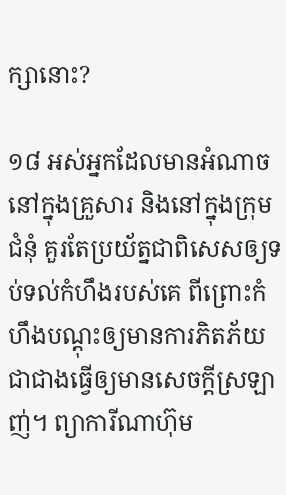ក្សានោះ?

១៨ អស់អ្នកដែលមានអំណាចនៅក្នុងគ្រួសារ និងនៅក្នុងក្រុមជំនុំ គួរតែប្រយ័ត្នជាពិសេសឲ្យទប់ទល់កំហឹងរបស់គេ ពីព្រោះកំហឹងបណ្ដុះឲ្យមានការភិតភ័យ ជាជាងធ្វើឲ្យមានសេចក្ដីស្រឡាញ់។ ព្យាការីណាហ៊ុម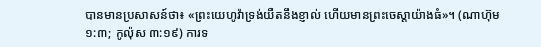បានមានប្រសាសន៍ថា៖ «ព្រះយេហូវ៉ាទ្រង់យឺតនឹងខ្ញាល់ ហើយមានព្រះចេស្ដាយ៉ាងធំ»។ (ណាហ៊ុម ១:៣; កូល៉ុស ៣:១៩) ការទ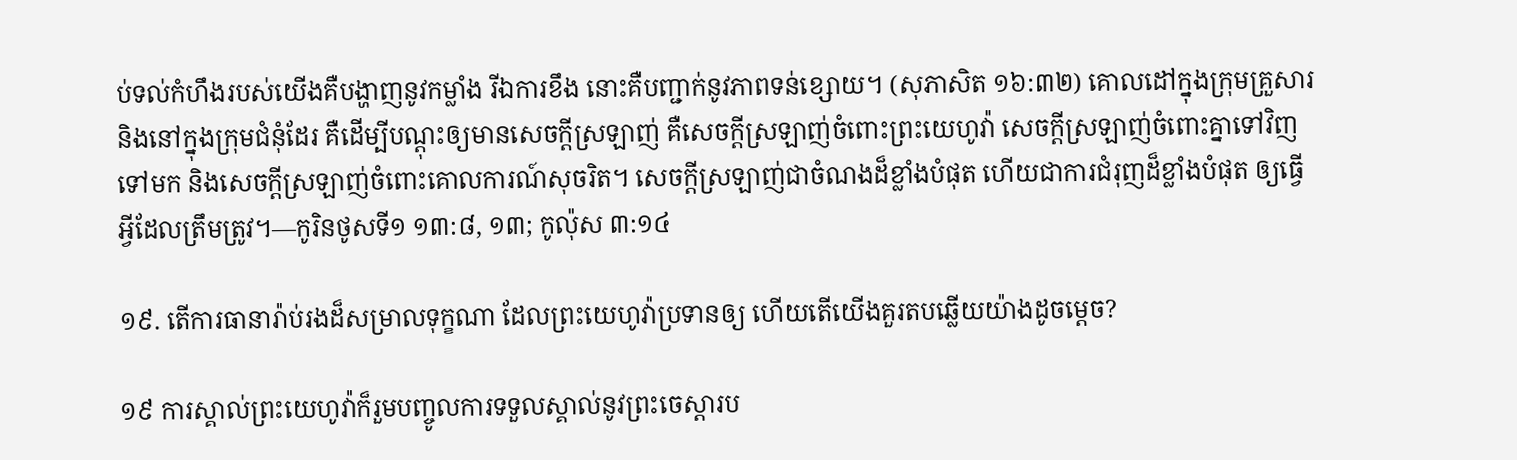ប់ទល់កំហឹងរបស់យើងគឺបង្ហាញនូវកម្លាំង រីឯការខឹង នោះគឺបញ្ជាក់នូវភាពទន់ខ្សោយ។ (សុភាសិត ១៦:៣២) គោលដៅក្នុងក្រុមគ្រួសារនិងនៅក្នុងក្រុមជំនុំដែរ គឺដើម្បីបណ្ដុះឲ្យមានសេចក្ដីស្រឡាញ់ គឺសេចក្ដីស្រឡាញ់ចំពោះព្រះយេហូវ៉ា សេចក្ដីស្រឡាញ់ចំពោះគ្នាទៅវិញទៅមក និងសេចក្ដីស្រឡាញ់ចំពោះគោលការណ៍សុចរិត។ សេចក្ដីស្រឡាញ់ជាចំណងដ៏ខ្លាំងបំផុត ហើយជាការជំរុញដ៏ខ្លាំងបំផុត ឲ្យធ្វើអ្វីដែលត្រឹមត្រូវ។—កូរិនថូសទី១ ១៣:៨, ១៣; កូល៉ុស ៣:១៤

១៩. តើការធានារ៉ាប់រងដ៏សម្រាលទុក្ខណា ដែលព្រះយេហូវ៉ាប្រទានឲ្យ ហើយតើយើងគួរតបឆ្លើយយ៉ាងដូចម្ដេច?

១៩ ការស្គាល់ព្រះយេហូវ៉ាក៏រួមបញ្ចូលការទទួលស្គាល់នូវព្រះចេស្ដារប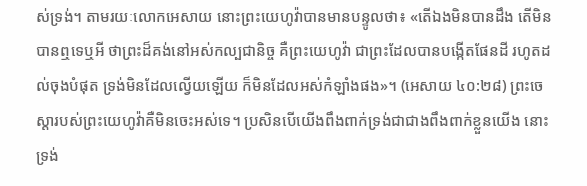ស់ទ្រង់។ តាមរយៈលោកអេសាយ នោះព្រះយេហូវ៉ាបានមានបន្ទូលថា៖ «តើឯងមិនបានដឹង តើមិនបានឮទេឬអី ថាព្រះដ៏គង់នៅអស់កល្បជានិច្ច គឺព្រះយេហូវ៉ា ជាព្រះដែលបានបង្កើតផែនដី រហូតដល់ចុងបំផុត ទ្រង់មិនដែលល្វើយឡើយ ក៏មិនដែលអស់កំឡាំងផង»។ (អេសាយ ៤០:២៨) ព្រះចេស្ដារបស់ព្រះយេហូវ៉ាគឺមិនចេះអស់ទេ។ ប្រសិនបើយើងពឹងពាក់ទ្រង់ជាជាងពឹងពាក់ខ្លួនយើង នោះទ្រង់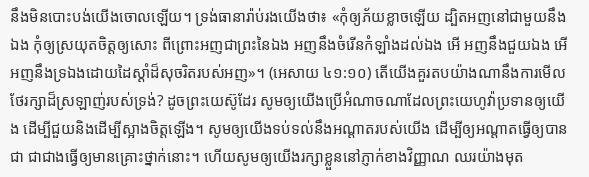នឹងមិនបោះបង់យើងចោលឡើយ។ ទ្រង់ធានារ៉ាប់រងយើងថា៖ «កុំឲ្យភ័យខ្លាចឡើយ ដ្បិតអញនៅជាមួយនឹងឯង កុំឲ្យស្រយុតចិត្តឲ្យសោះ ពីព្រោះអញជាព្រះនៃឯង អញនឹងចំរើនកំឡាំងដល់ឯង អើ អញនឹងជួយឯង អើ អញនឹងទ្រឯងដោយដៃស្ដាំដ៏សុចរិតរបស់អញ»។ (អេសាយ ៤១:១០) តើយើងគួរតបយ៉ាងណានឹងការមើលថែរក្សាដ៏ស្រឡាញ់របស់ទ្រង់? ដូចព្រះយេស៊ូដែរ សូមឲ្យយើងប្រើអំណាចណាដែលព្រះយេហូវ៉ាប្រទានឲ្យយើង ដើម្បីជួយនិងដើម្បីស្អាងចិត្តឡើង។ សូមឲ្យយើងទប់ទល់នឹងអណ្ដាតរបស់យើង ដើម្បីឲ្យអណ្ដាតធ្វើឲ្យបានជា ជាជាងធ្វើឲ្យមានគ្រោះថ្នាក់នោះ។ ហើយសូមឲ្យយើងរក្សាខ្លួននៅភ្ញាក់ខាងវិញ្ញាណ ឈរយ៉ាងមុត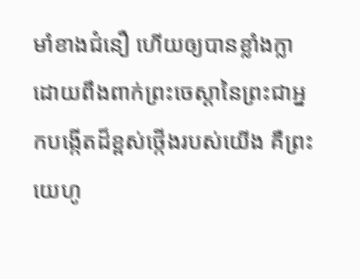មាំខាងជំនឿ ហើយឲ្យបានខ្លាំងក្លា ដោយពឹងពាក់ព្រះចេស្ដានៃព្រះជាអ្នកបង្កើតដ៏ខ្ពស់ថ្កើងរបស់យើង គឺព្រះយេហូ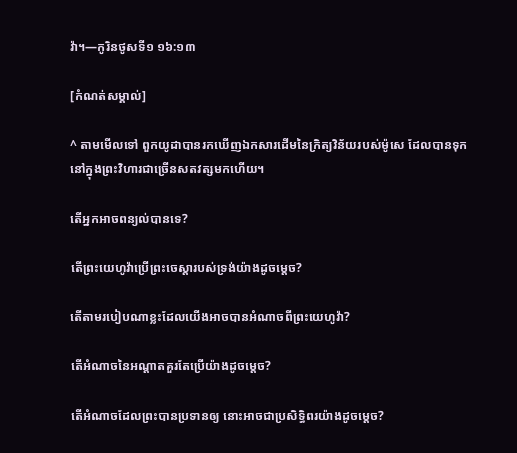វ៉ា។—កូរិនថូសទី១ ១៦:១៣

[កំណត់សម្គាល់]

^ តាមមើលទៅ ពួកយូដាបានរកឃើញឯកសារដើមនៃក្រិត្យវិន័យរបស់ម៉ូសេ ដែលបានទុកនៅក្នុងព្រះវិហារជាច្រើនសតវត្សមកហើយ។

តើអ្នកអាចពន្យល់បានទេ?

តើព្រះយេហូវ៉ាប្រើព្រះចេស្ដារបស់ទ្រង់យ៉ាងដូចម្ដេច?

តើតាមរបៀបណាខ្លះដែលយើងអាចបានអំណាចពីព្រះយេហូវ៉ា?

តើអំណាចនៃអណ្ដាតគួរតែប្រើយ៉ាងដូចម្ដេច?

តើអំណាចដែលព្រះបានប្រទានឲ្យ នោះអាចជាប្រសិទ្ធិពរយ៉ាងដូចម្ដេច?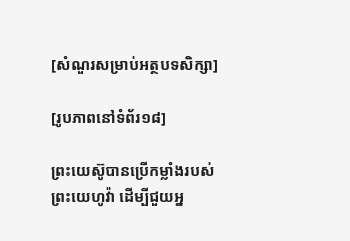[សំណួរសម្រាប់អត្ថបទសិក្សា]

[រូបភាពនៅទំព័រ១៨]

ព្រះយេស៊ូបានប្រើកម្លាំងរបស់ព្រះយេហូវ៉ា ដើម្បីជួយអ្ន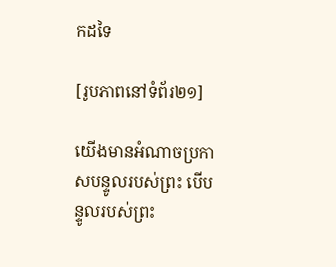កដទៃ

[រូបភាពនៅទំព័រ២១]

យើងមានអំណាចប្រកាសបន្ទូលរបស់ព្រះ បើបន្ទូលរបស់ព្រះ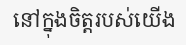នៅក្នុងចិត្តរបស់យើង